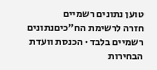טוען נתונים רשמיים
חזרה לרשימת הח״כיםנתונים רשמיים בלבד · הכנסת וועדת הבחירות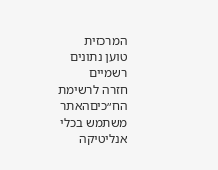המרכזית
טוען נתונים רשמיים
חזרה לרשימת הח״כיםהאתר משתמש בכלי אנליטיקה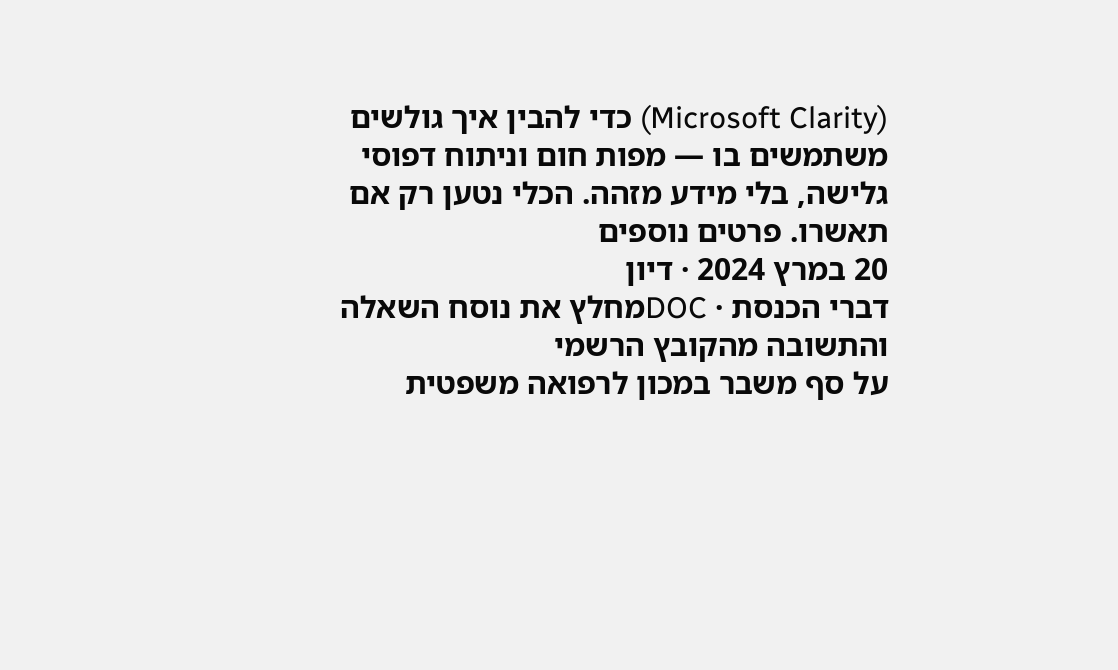(Microsoft Clarity) כדי להבין איך גולשים משתמשים בו — מפות חום וניתוח דפוסי גלישה, בלי מידע מזהה. הכלי נטען רק אם תאשרו. פרטים נוספים
20 במרץ 2024 · דיון
דברי הכנסת · DOCמחלץ את נוסח השאלה והתשובה מהקובץ הרשמי
על סף משבר במכון לרפואה משפטית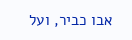אבו כביר, ועל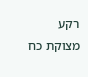רקע מצוקת כח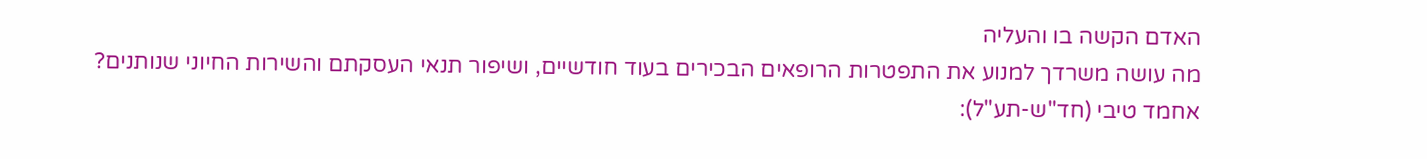האדם הקשה בו והעליה
מה עושה משרדך למנוע את התפטרות הרופאים הבכירים בעוד חודשיים, ושיפור תנאי העסקתם והשירות החיוני שנותנים?
אחמד טיבי (חד"ש-תע"ל):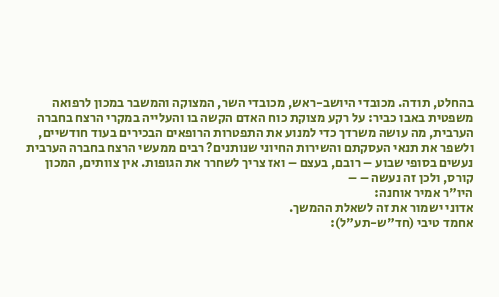בהחלט, תודה. מכובדי היושב-ראש, מכובדי השר, המצוקה והמשבר במכון לרפואה משפטית באבו כביר: על רקע מצוקת כוח האדם הקשה בו והעלייה במקרי הרצח בחברה הערבית, מה עושה משרדך כדי למנוע את התפטרות הרופאים הבכירים בעוד חודשיים, ולשפר את תנאי העסקתם והשירות החיוני שנותנים? רבים ממעשי הרצח בחברה הערבית נעשים בסופי שבוע – רובם, בעצם – ואז צריך לשחרר את הגופות. אין צוותים, המכון קורס, ולכן זה נעשה – –
היו"ר אמיר אוחנה:
אדוני ישמור את זה לשאלת ההמשך.
אחמד טיבי (חד"ש-תע"ל):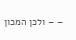– – ולכן המכון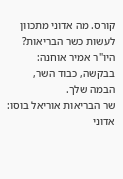קורס. מה אדוני מתכוון לעשות כשר הבריאות?
היו"ר אמיר אוחנה:
בבקשה, כבוד השר, הבמה שלך.
שר הבריאות אוריאל בוסו:
אדוני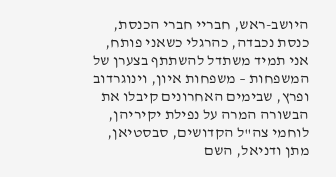היושב-ראש, חבריי חברי הכנסת, כנסת נכבדה, כהרגלי כשאני פותח, אני תמיד משתדל להשתתף בצערן של המשפחות – משפחות איון, וינוגרדוב ופרץ, שבימים האחרונים קיבלו את הבשורה המרה על נפילת יקיריהן, לוחמי צה"ל הקדושים, סבסטיאן, מתן ודניאל, השם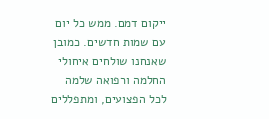ייקום דמם. ממש כל יום עם שמות חדשים. כמובן שאנחנו שולחים איחולי החלמה ורפואה שלמה לכל הפצועים, ומתפללים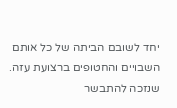יחד לשובם הביתה של כל אותם השבויים והחטופים ברצועת עזה. שנזכה להתבשר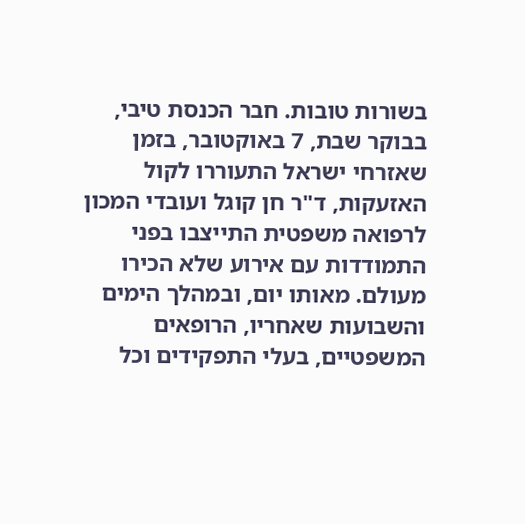בשורות טובות. חבר הכנסת טיבי, בבוקר שבת, 7 באוקטובר, בזמן שאזרחי ישראל התעוררו לקול האזעקות, ד"ר חן קוגל ועובדי המכון לרפואה משפטית התייצבו בפני התמודדות עם אירוע שלא הכירו מעולם. מאותו יום, ובמהלך הימים והשבועות שאחריו, הרופאים המשפטיים, בעלי התפקידים וכל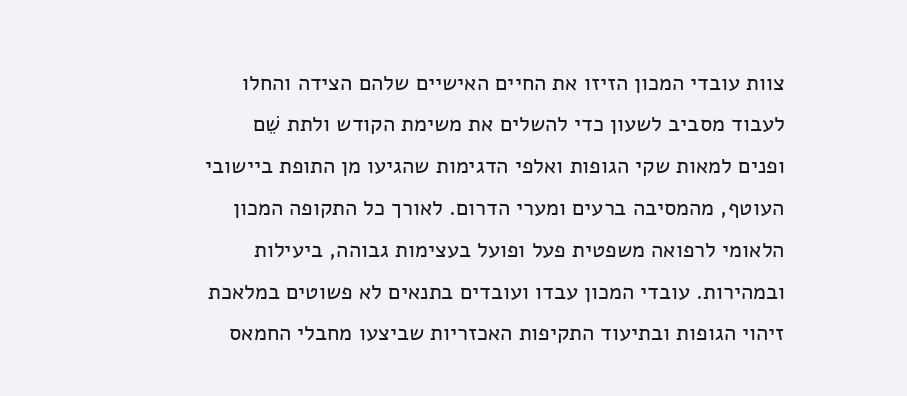צוות עובדי המכון הזיזו את החיים האישיים שלהם הצידה והחלו לעבוד מסביב לשעון כדי להשלים את משימת הקודש ולתת שֵׁם ופנים למאות שקי הגופות ואלפי הדגימות שהגיעו מן התופת ביישובי העוטף, מהמסיבה ברעים ומערי הדרום. לאורך כל התקופה המכון הלאומי לרפואה משפטית פעל ופועל בעצימות גבוהה, ביעילות ובמהירות. עובדי המכון עבדו ועובדים בתנאים לא פשוטים במלאכת זיהוי הגופות ובתיעוד התקיפות האכזריות שביצעו מחבלי החמאס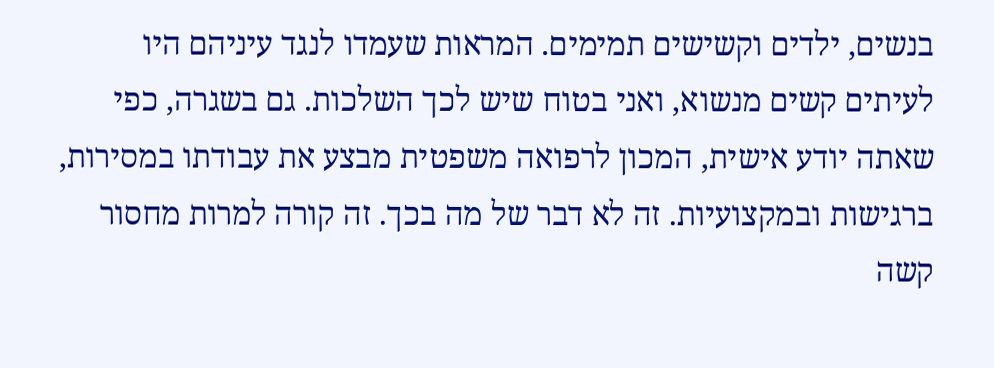בנשים, ילדים וקשישים תמימים. המראות שעמדו לנגד עיניהם היו לעיתים קשים מנשוא, ואני בטוח שיש לכך השלכות. גם בשגרה, כפי שאתה יודע אישית, המכון לרפואה משפטית מבצע את עבודתו במסירות, ברגישות ובמקצועיות. זה לא דבר של מה בכך. זה קורה למרות מחסור קשה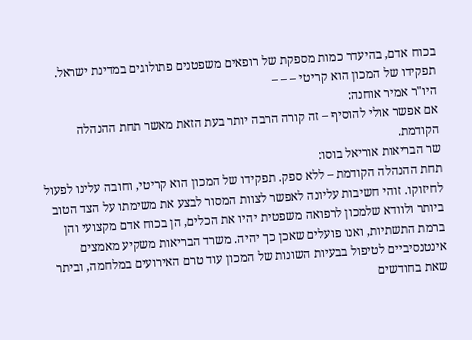בכוח אדם, בהיעדר כמות מספקת של רופאים משפטנים פתולוגים במדינת ישראל. תפקידו של המכון הוא קריטי – – –
היו"ר אמיר אוחנה:
אם אפשר אולי להוסיף – זה קורה הרבה יותר בעת הזאת מאשר תחת ההנהלה הקודמת.
שר הבריאות אוריאל בוסו:
תחת ההנהלה הקודמת – ללא ספק. תפקידו של המכון הוא קריטי, וחובה עלינו לפעול לחיזוקו. זוהי חשיבות עליונה לאפשר לצוות המסור לבצע את משימתו על הצד הטוב ביותר ולוודא שלמכון לרפואה משפטית יהיו את הכלים, הן בכוח אדם מקצועי והן ברמת התשתיות, ואנו פועלים שאכן כך יהיה. משרד הבריאות משקיע מאמצים אינטנסיביים לטיפול בבעיות השונות של המכון עוד טרם האירועים במלחמה, וביתר שאת בחודשים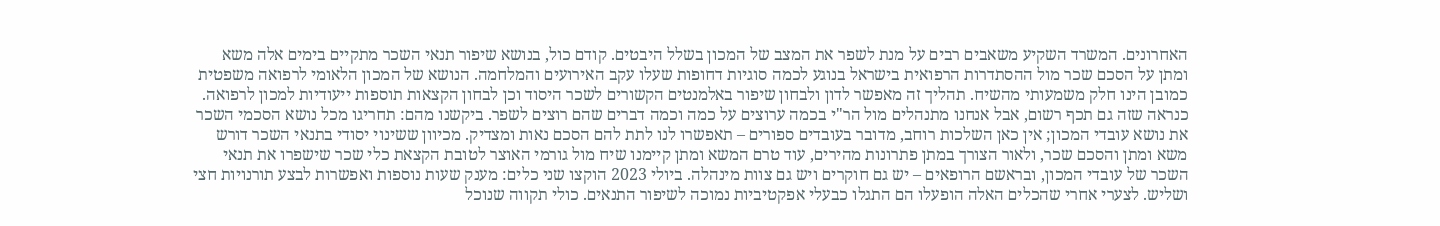האחרונים. המשרד השקיע משאבים רבים על מנת לשפר את המצב של המכון בשלל היבטים. קודם כול, בנושא שיפור תנאי השכר מתקיים בימים אלה משא ומתן על הסכם שכר מול ההסתדרות הרפואית בישראל בנוגע לכמה סוגיות דחופות שעלו עקב האירועים והמלחמה. הנושא של המכון הלאומי לרפואה משפטית כמובן הינו חלק משמעותי מהשיח. תהליך זה מאפשר לדון ולבחון שיפור באלמנטים הקשורים לשכר היסוד וכן לבחון הקצאות תוספות ייעודיות למכון לרפואה. כנראה שזה גם תכף רשום, אבל אנחנו מתנהלים מול הר"י בכמה ערוצים על כמה וכמה דברים שהם רוצים לשפר. ביקשנו מהם: תחריגו מכל נושא הסכמי השכר את נושא עובדי המכון; אין כאן השלכות רוחב, מדובר בעובדים ספורים – תאפשרו לנו לתת להם הסכם נאות ומצדיק. מכיוון ששינוי יסודי בתנאי השכר דורש משא ומתן והסכם שכר, ולאור הצורך במתן פתרונות מהירים, עוד טרם המשא ומתן קיימנו שיח מול גורמי האוצר לטובת הקצאת כלי שכר שישפרו את תנאי השכר של עובדי המכון, ובראשם הרופאים – יש גם חוקרים ויש גם צוות מינהלה. ביולי 2023 הוקצו שני כלים: מענק שעות נוספות ואפשרות לבצע תורנויות חצי ושליש. לצערי אחרי שהכלים האלה הופעלו הם התגלו כבעלי אפקטיביות נמוכה לשיפור התנאים. כולי תקווה שנוכל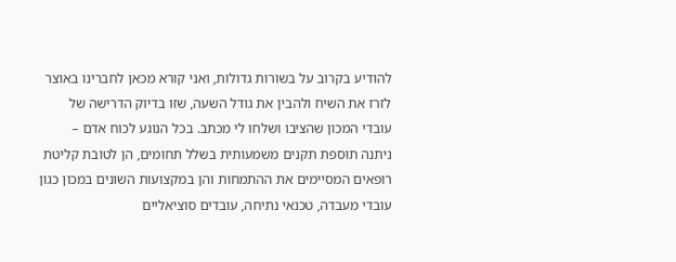להודיע בקרוב על בשורות גדולות, ואני קורא מכאן לחברינו באוצר לזרז את השיח ולהבין את גודל השעה, שזו בדיוק הדרישה של עובדי המכון שהציבו ושלחו לי מכתב. בכל הנוגע לכוח אדם – ניתנה תוספת תקנים משמעותית בשלל תחומים, הן לטובת קליטת רופאים המסיימים את ההתמחות והן במקצועות השונים במכון כגון עובדי מעבדה, טכנאי נתיחה, עובדים סוציאליים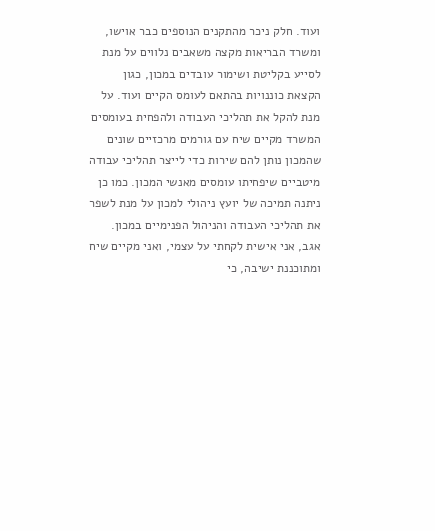ועוד. חלק ניכר מהתקנים הנוספים כבר אוישו, ומשרד הבריאות מקצה משאבים נלווים על מנת לסייע בקליטת ושימור עובדים במכון, כגון הקצאת כוננויות בהתאם לעומס הקיים ועוד. על מנת להקל את תהליכי העבודה ולהפחית בעומסים המשרד מקיים שיח עם גורמים מרכזיים שונים שהמכון נותן להם שירות כדי לייצר תהליכי עבודה מיטביים שיפחיתו עומסים מאנשי המכון. כמו כן ניתנה תמיכה של יועץ ניהולי למכון על מנת לשפר את תהליכי העבודה והניהול הפנימיים במכון. אגב, אני אישית לקחתי על עצמי, ואני מקיים שיח ומתוכננת ישיבה, כי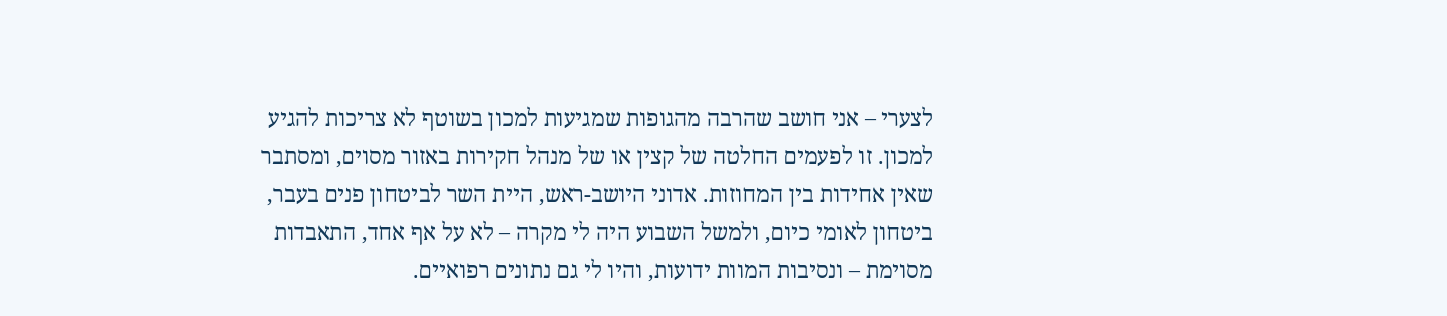לצערי – אני חושב שהרבה מהגופות שמגיעות למכון בשוטף לא צריכות להגיע למכון. זו לפעמים החלטה של קצין או של מנהל חקירות באזור מסוים, ומסתבר שאין אחידות בין המחוזות. אדוני היושב-ראש, היית השר לביטחון פנים בעבר, ביטחון לאומי כיום, ולמשל השבוע היה לי מקרה – לא על אף אחד, התאבדות מסוימת – ונסיבות המוות ידועות, והיו לי גם נתונים רפואיים.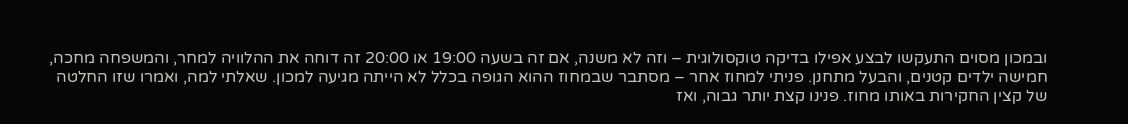ובמכון מסוים התעקשו לבצע אפילו בדיקה טוקסולוגית – וזה לא משנה, אם זה בשעה 19:00 או 20:00 זה דוחה את ההלוויה למחר, והמשפחה מחכה, חמישה ילדים קטנים, והבעל מתחנן. פניתי למחוז אחר – מסתבר שבמחוז ההוא הגופה בכלל לא הייתה מגיעה למכון. שאלתי למה, ואמרו שזו החלטה של קצין החקירות באותו מחוז. פנינו קצת יותר גבוה, ואז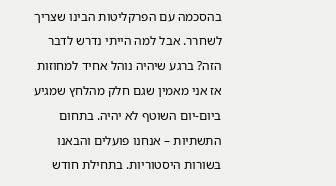בהסכמה עם הפרקליטות הבינו שצריך לשחרר. אבל למה הייתי נדרש לדבר הזה? ברגע שיהיה נוהל אחיד למחוזות אז אני מאמין שגם חלק מהלחץ שמגיע ביום-יום השוטף לא יהיה. בתחום התשתיות – אנחנו פועלים והבאנו בשורות היסטוריות. בתחילת חודש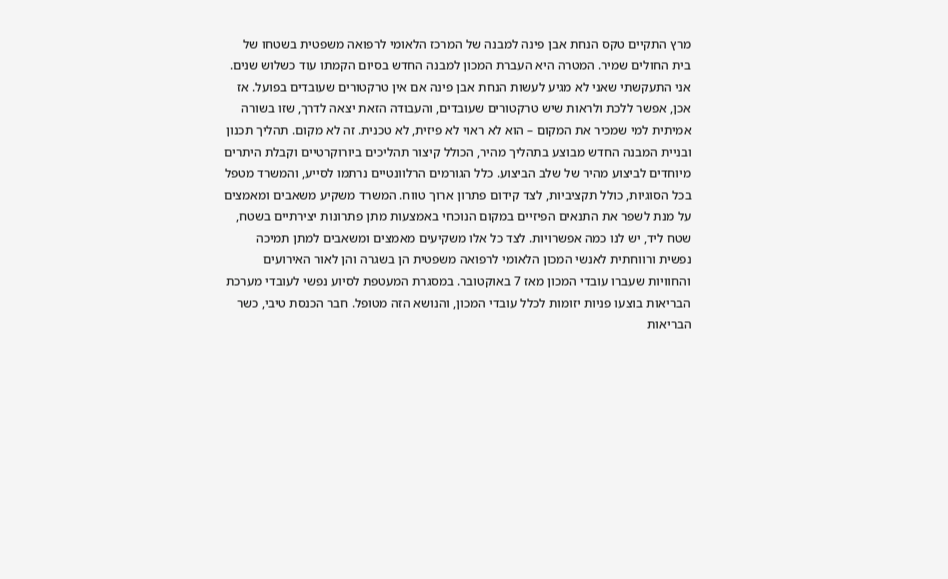מרץ התקיים טקס הנחת אבן פינה למבנה של המרכז הלאומי לרפואה משפטית בשטחו של בית החולים שמיר. המטרה היא העברת המכון למבנה החדש בסיום הקמתו עוד כשלוש שנים. אני התעקשתי שאני לא מגיע לעשות הנחת אבן פינה אם אין טרקטורים שעובדים בפועל. אז אכן, אפשר ללכת ולראות שיש טרקטורים שעובדים, והעבודה הזאת יצאה לדרך, שזו בשורה אמיתית למי שמכיר את המקום – הוא לא ראוי לא פיזית, לא טכנית. זה לא מקום. תהליך תכנון ובניית המבנה החדש מבוצע בתהליך מהיר, הכולל קיצור תהליכים ביורוקרטיים וקבלת היתרים מיוחדים לביצוע מהיר של שלב הביצוע. כלל הגורמים הרלוונטיים נרתמו לסייע, והמשרד מטפל בכל הסוגיות, כולל תקציביות, לצד קידום פתרון ארוך טווח. המשרד משקיע משאבים ומאמצים על מנת לשפר את התנאים הפיזיים במקום הנוכחי באמצעות מתן פתרונות יצירתיים בשטח, שטח ליד, יש לנו כמה אפשרויות. לצד כל אלו משקיעים מאמצים ומשאבים למתן תמיכה נפשית ורווחתית לאנשי המכון הלאומי לרפואה משפטית הן בשגרה והן לאור האירועים והחוויות שעברו עובדי המכון מאז 7 באוקטובר. במסגרת המעטפת לסיוע נפשי לעובדי מערכת הבריאות בוצעו פניות יזומות לכלל עובדי המכון, והנושא הזה מטופל. חבר הכנסת טיבי, כשר הבריאות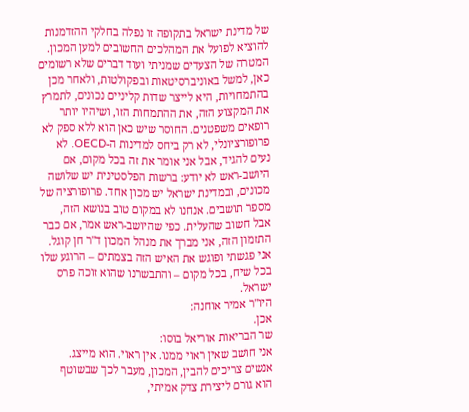של מדינת ישראל בתקופה זו נפלה בחלקי ההזדמנות להוציא לפועל את המהלכים החשובים למען המכון. המטרה של הצעדים שמניתי ועוד דברים שלא רשומים כאן, למשל באוניברסיטאות ובפקולטות, ולאחר מכן בהתמחויות, היא לייצר שדות קליניים נכונים, לתמרץ את המקצוע הזה, את ההתמחות הזו, ושיהיו יותר רופאים משפטנים. החוסר שיש כאן הוא ללא ספק לא פרופורציונלי, לא רק ביחס למדינות ה-OECD. לא נעים להגיד, אבל אני אומר את זה בכל מקום, אם היושב-ראש לא יודע: ברשות הפלסטינית יש שלושה מכונים, ובמדינת ישראל יש מכון אחד. פרופורציה של מספר תושבים. אנחנו לא במקום טוב בנושא הזה, אבל חשוב שהעלית. כפי שהיושב-ראש אמר, אם כבר התזמון הזה, אני מברך את מנהל המכון ד"ר חן קוגל. אני פגשתי ופוגש את האיש הזה בצמתים – הרוגע שלו בכל שיח, בכל מקום – והתבשרנו שהוא זוכה פרס ישראל.
היו"ר אמיר אוחנה:
אכן.
שר הבריאות אוריאל בוסו:
אני חושב שאין ראוי ממנו. אין ראוי. הוא מייצג. אנשים צריכים להבין, המכון, מעבר לכך שבשוטף הוא גורם ליצירת צדק אמיתי,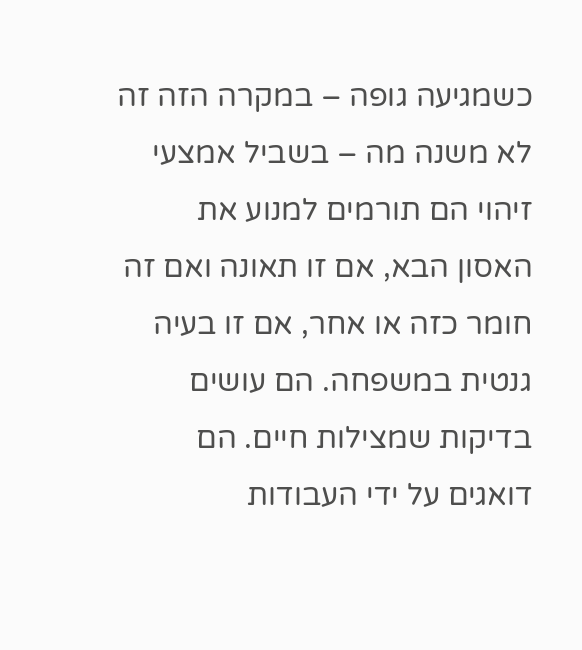כשמגיעה גופה – במקרה הזה זה לא משנה מה – בשביל אמצעי זיהוי הם תורמים למנוע את האסון הבא, אם זו תאונה ואם זה חומר כזה או אחר, אם זו בעיה גנטית במשפחה. הם עושים בדיקות שמצילות חיים. הם דואגים על ידי העבודות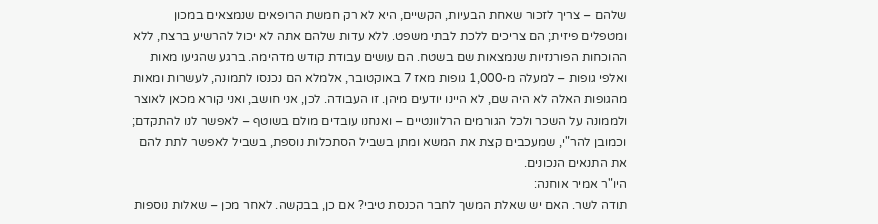שלהם – צריך לזכור שאחת הבעיות, הקשיים, היא לא רק חמשת הרופאים שנמצאים במכון ומטפלים פיזית; הם צריכים ללכת לבתי משפט. ללא עדות שלהם אתה לא יכול להרשיע ברצח, ללא ההוכחות הפורנזיות שנמצאות שם בשטח. הם עושים עבודת קודש מדהימה. ברגע שהגיעו מאות ואלפי גופות – למעלה מ-1,000 גופות מאז 7 באוקטובר, אלמלא הם נכנסו לתמונה, לעשרות ומאות מהגופות האלה לא היה שם, לא היינו יודעים מיהן. זו העבודה. לכן, אני חושב, ואני קורא מכאן לאוצר ולממונה על השכר ולכל הגורמים הרלוונטיים – ואנחנו עובדים מולם בשוטף – לאפשר לנו להתקדם; וכמובן להר"י, שמעכבים קצת את המשא ומתן בשביל הסתכלות נוספת, בשביל לאפשר לתת להם את התנאים הנכונים.
היו"ר אמיר אוחנה:
תודה לשר. האם יש שאלת המשך לחבר הכנסת טיבי? אם כן, בבקשה. לאחר מכן – שאלות נוספות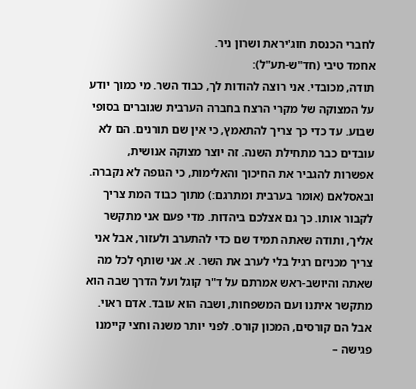לחברי הכנסת חוג'יראת ושרון ניר.
אחמד טיבי (חד"ש-תע"ל):
תודה, מכובדי. אני רוצה להודות לך, כבוד השר. מי כמוך יודע על המצוקה של מקרי הרצח בחברה הערבית שגוברים בסופי שבוע. עד כדי כך צריך להתאמץ, כי אין שם תורנים. הם לא עובדים כבר מתחילת השנה. זה יוצר מצוקה אנושית, אפשרות להגביר את החיכוך והאלימות, כי הגופה לא נקברה. ובאסלאם (אומר בערבית ומתרגם:) מתוך כבוד המת צריך לקבור אותו. כך גם אצלכם ביהדות. מדי פעם אני מתקשר אליך, ותודה שאתה תמיד שם כדי להתערב ולעזור, אבל אני צריך מכניזם רגיל בלי לערב את השר. א. אני שותף לכל מה שאתה והיושב-ראש אמרתם על ד"ר קוגל ועל הדרך שבה הוא מתקשר איתנו ועם המשפחות, ושבה הוא עובד. אדם ראוי. אבל הם קורסים, המכון קורס. לפני יותר משנה וחצי קיימנו פגישה –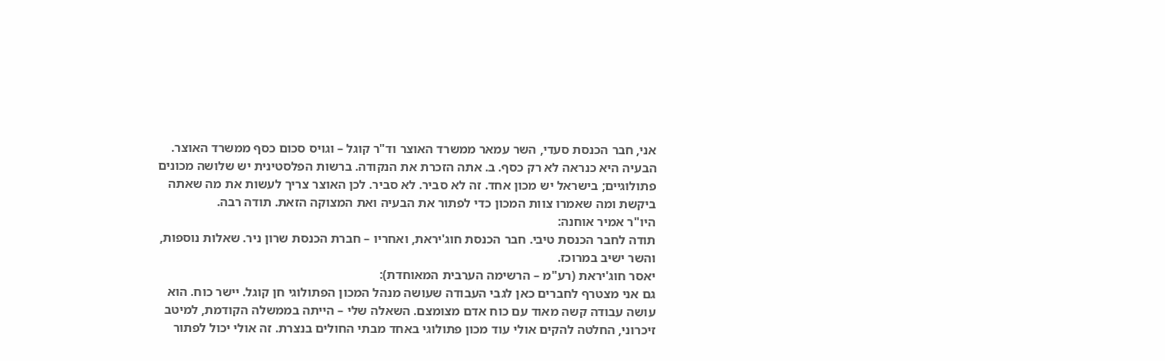אני, חבר הכנסת סעדי, השר עמאר ממשרד האוצר וד"ר קוגל – וגויס סכום כסף ממשרד האוצר. הבעיה היא כנראה לא רק כסף. ב. אתה הזכרת את הנקודה. ברשות הפלסטינית יש שלושה מכונים פתולוגיים; בישראל יש מכון אחד. זה לא סביר. לא סביר. לכן האוצר צריך לעשות את מה שאתה ביקשת ומה שאמרו צוות המכון כדי לפתור את הבעיה ואת המצוקה הזאת. תודה רבה.
היו"ר אמיר אוחנה:
תודה לחבר הכנסת טיבי. חבר הכנסת חוג'יראת, ואחריו – חברת הכנסת שרון ניר. שאלות נוספות, והשר ישיב במרוכז.
יאסר חוג'יראת (רע"מ – הרשימה הערבית המאוחדת):
גם אני מצטרף לחברים כאן לגבי העבודה שעושה מנהל המכון הפתולוגי חן קוגל. יישר כוח. הוא עושה עבודה קשה מאוד עם כוח אדם מצומצם. השאלה שלי – הייתה בממשלה הקודמת, למיטב זיכרוני, החלטה להקים אולי עוד מכון פתולוגי באחד מבתי החולים בנצרת. זה אולי יכול לפתור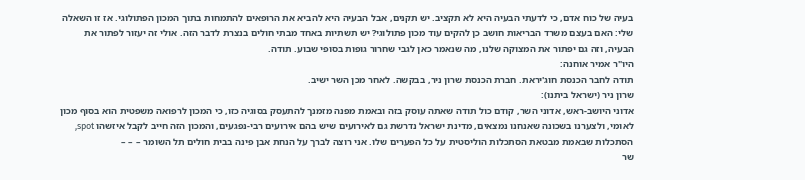בעיה של כוח אדם, כי לדעתי הבעיה היא לא תקציב. יש תקנים, אבל הבעיה היא להביא את הרופאים להתמחות בתוך המכון הפתולוגי. אז זו השאלה שלי: האם בעצם משרד הבריאות חושב כן להקים עוד מכון פתולוגי? יש תשתיות באחד מבתי חולים בנצרת לדבר הזה. אולי זה יעזור לפתור את הבעיה, וזה גם יפתור את המצוקה שלנו, מה שנאמר כאן לגבי שחרור גופות בסופי שבוע. תודה.
היו"ר אמיר אוחנה:
תודה לחבר הכנסת חוג'יראת. חברת הכנסת שרון ניר, בבקשה. לאחר מכן השר ישיב.
שרון ניר (ישראל ביתנו):
אדוני היושב-ראש, אדוני השר, קודם כול תודה שאתה עוסק בזה ובאמת מפנה מזמנך להתעסק בסוגיה כזו, כי המכון לרפואה משפטית הוא בסוף מכון לאומי, ולצערנו בשכונה שאנחנו נמצאים, מדינת ישראל נדרשת גם לאירועים שיש בהם אירועים רבי-נפגעים, והמכון הזה חייב לקבל איזשהו spot, הסתכלות שבאמת מבטאת הסתכלות הוליסטית על כל הפערים שלו. אני רוצה לברך על הנחת אבן פינה בבית חולים תל השומר – – –
שר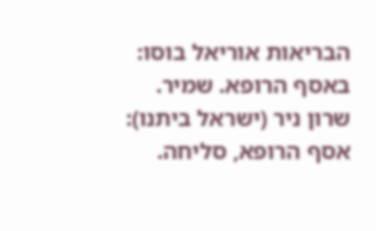הבריאות אוריאל בוסו:
באסף הרופא. שמיר.
שרון ניר (ישראל ביתנו):
אסף הרופא, סליחה.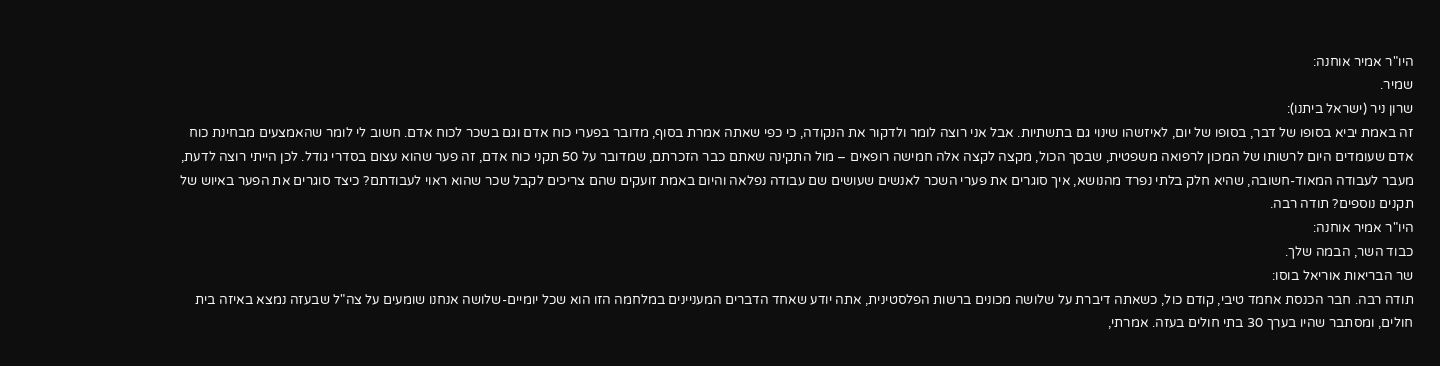היו"ר אמיר אוחנה:
שמיר.
שרון ניר (ישראל ביתנו):
זה באמת יביא בסופו של דבר, בסופו של יום, לאיזשהו שינוי גם בתשתיות. אבל אני רוצה לומר ולדקור את הנקודה, כי כפי שאתה אמרת בסוף, מדובר בפערי כוח אדם וגם בשכר לכוח אדם. חשוב לי לומר שהאמצעים מבחינת כוח אדם שעומדים היום לרשותו של המכון לרפואה משפטית, שבסך הכול, מקצה לקצה אלה חמישה רופאים – מול התקינה שאתם כבר הזכרתם, שמדובר על 50 תקני כוח אדם, זה פער שהוא עצום בסדרי גודל. לכן הייתי רוצה לדעת, מעבר לעבודה המאוד-חשובה, שהיא חלק בלתי נפרד מהנושא, איך סוגרים את פערי השכר לאנשים שעושים שם עבודה נפלאה והיום באמת זועקים שהם צריכים לקבל שכר שהוא ראוי לעבודתם? כיצד סוגרים את הפער באיוש של תקנים נוספים? תודה רבה.
היו"ר אמיר אוחנה:
כבוד השר, הבמה שלך.
שר הבריאות אוריאל בוסו:
תודה רבה. חבר הכנסת אחמד טיבי, קודם כול, כשאתה דיברת על שלושה מכונים ברשות הפלסטינית, אתה יודע שאחד הדברים המעניינים במלחמה הזו הוא שכל יומיים-שלושה אנחנו שומעים על צה"ל שבעזה נמצא באיזה בית חולים, ומסתבר שהיו בערך 30 בתי חולים בעזה. אמרתי,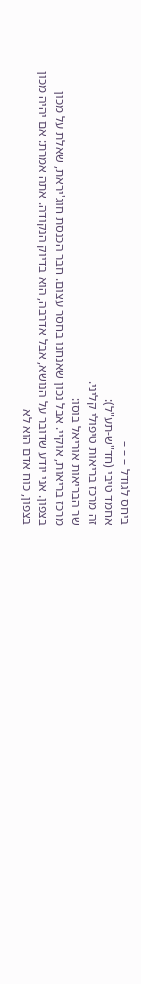ביחס לגודל – – –
אחמד טיבי (חד"ש-תע"ל):
זה מרכז בריאות טיפולי קליני.
שר הבריאות אוריאל בוסו:
מרכז בריאות, אוקיי. אבל נכון שאנחנו בחסר עצום. חבר הכנסת חוג'יראת, שאלת על מכון בצפון. אני יודע שדובר על הנושא, אבל אדרבה, הוא בדיוק הנקודה. אתה אמרת: אם יהיה מכון בצפון, כוח אדם הוא לא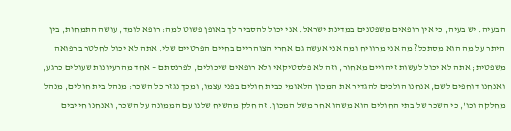הבעיה. יש בעיה, כי אין רופאים משפטנים במדינת ישראל. אני יכול להסביר לך באופן פשוט למה: רופא לומד, עושה התמחות, בין היתר על מה הוא מסתכל? מה אני מרוויח ומה אני אעשה גם אחרי הצוהריים בחיים הפרטיים שלי. אתה לא יכול לחלטר ברפואה משפטית; אתה לא יכול לעשות זיהויים מאחור, וזה לא פלסטיקאי ולא רופאים שיכולים, לפרנסתם – אחד מהרעיונות שעולים כרגע, ואנחנו דוחפים לשם, אנחנו הולכים להגדיר את המכון הלאומי כבית חולים בפני עצמו, ומכך נגזר כל השכר: מנהל בית חולים, מנהל מחלקה וכו', כי השכר של בתי החולים הוא משהו אחר משל המכון. זה חלק מהשיח שלנו עם הממונה על השכר, ואנחנו חייבים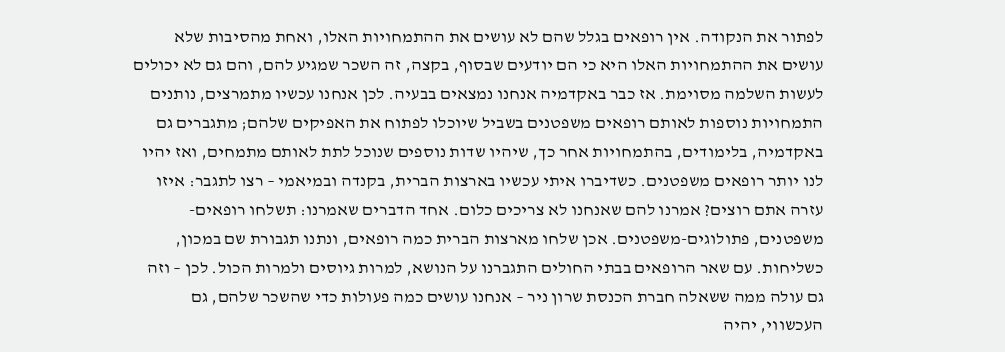לפתור את הנקודה. אין רופאים בגלל שהם לא עושים את ההתמחויות האלו, ואחת מהסיבות שלא עושים את ההתמחויות האלו היא כי הם יודעים שבסוף, בקצה, זה השכר שמגיע להם, והם גם לא יכולים לעשות השלמה מסוימת. אז כבר באקדמיה אנחנו נמצאים בבעיה. לכן אנחנו עכשיו מתמרצים, נותנים התמחויות נוספות לאותם רופאים משפטנים בשביל שיוכלו לפתוח את האפיקים שלהם; מתגברים גם באקדמיה, בלימודים, בהתמחויות אחר כך, שיהיו שדות נוספים שנוכל לתת לאותם מתמחים, ואז יהיו לנו יותר רופאים משפטנים. כשדיברו איתי עכשיו בארצות הברית, בקנדה ובמיאמי – רצו לתגבר: איזו עזרה אתם רוצים? אמרנו להם שאנחנו לא צריכים כלום. אחד הדברים שאמרנו: תשלחו רופאים-משפטנים, פתולוגים-משפטנים. אכן שלחו מארצות הברית כמה רופאים, ונתנו תגבורת שם במכון, כשליחות. עם שאר הרופאים בבתי החולים התגברנו על הנושא, למרות גיוסים ולמרות הכול. לכן – וזה גם עולה ממה ששאלה חברת הכנסת שרון ניר – אנחנו עושים כמה פעולות כדי שהשכר שלהם, גם העכשווי, יהיה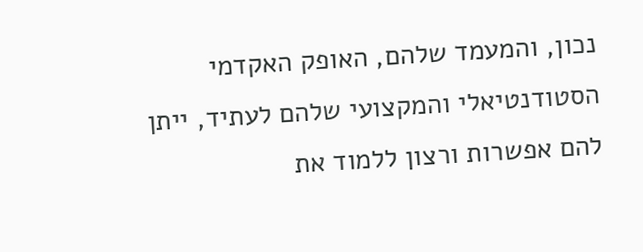נכון, והמעמד שלהם, האופק האקדמי הסטודנטיאלי והמקצועי שלהם לעתיד, ייתן להם אפשרות ורצון ללמוד את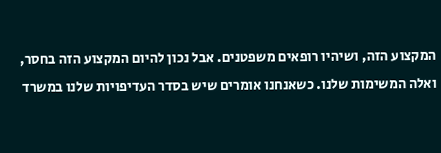המקצוע הזה, ושיהיו רופאים משפטנים. אבל נכון להיום המקצוע הזה בחסר, ואלה המשימות שלנו. כשאנחנו אומרים שיש בסדר העדיפויות שלנו במשרד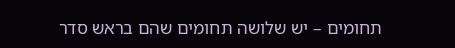תחומים – יש שלושה תחומים שהם בראש סדר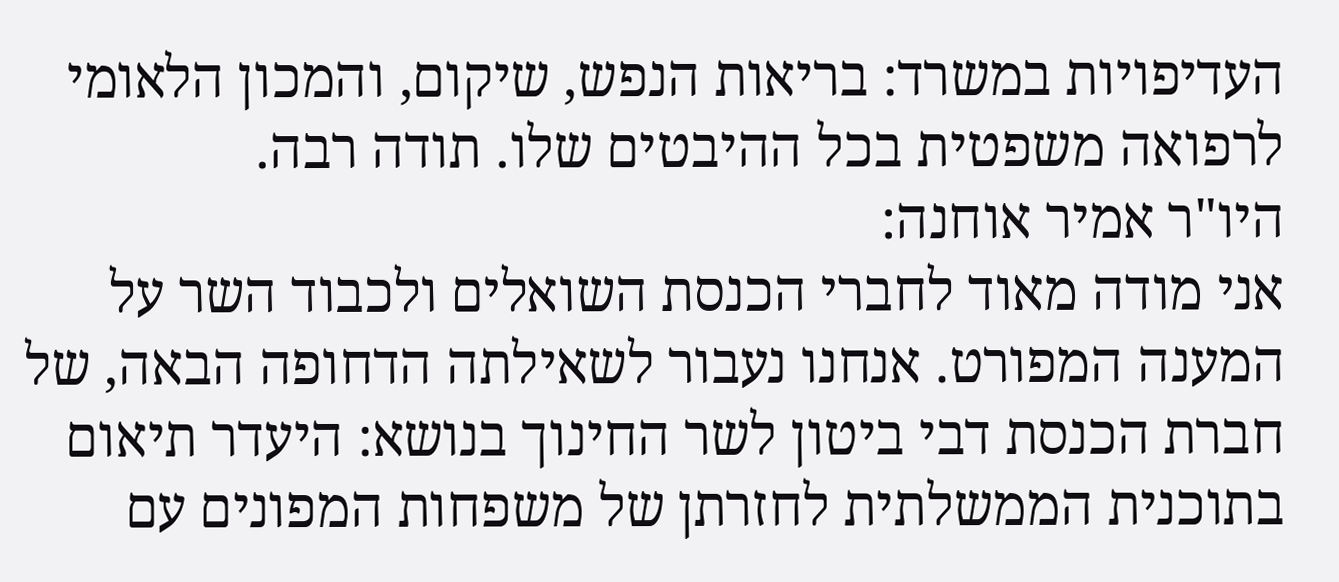העדיפויות במשרד: בריאות הנפש, שיקום, והמכון הלאומי לרפואה משפטית בכל ההיבטים שלו. תודה רבה.
היו"ר אמיר אוחנה:
אני מודה מאוד לחברי הכנסת השואלים ולכבוד השר על המענה המפורט. אנחנו נעבור לשאילתה הדחופה הבאה, של חברת הכנסת דבי ביטון לשר החינוך בנושא: היעדר תיאום בתוכנית הממשלתית לחזרתן של משפחות המפונים עם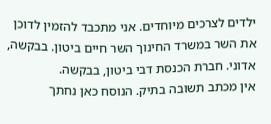ילדים לצרכים מיוחדים. אני מתכבד להזמין לדוכן את השר במשרד החינוך השר חיים ביטון. בבקשה, אדוני. חברת הכנסת דבי ביטון, בבקשה.
אין מכתב תשובה בתיק. הנוסח כאן נחתך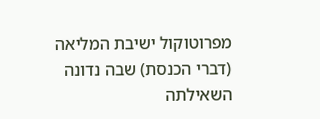מפרוטוקול ישיבת המליאה (דברי הכנסת) שבה נדונה השאילתה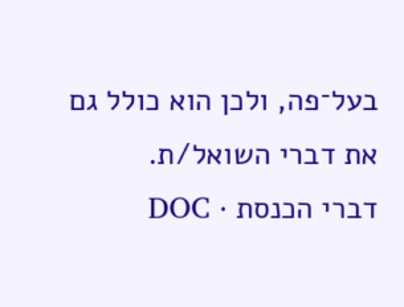בעל־פה, ולכן הוא כולל גם את דברי השואל/ת.
דברי הכנסת · DOC